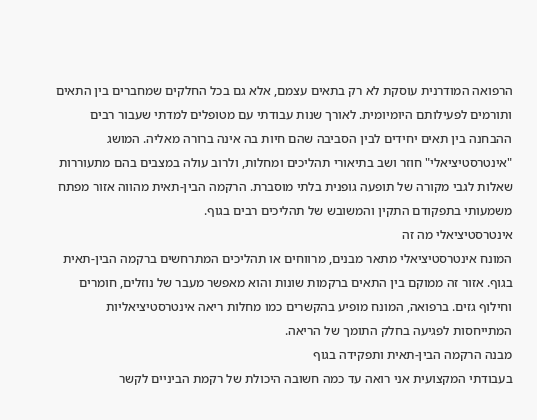הרפואה המודרנית עוסקת לא רק בתאים עצמם, אלא גם בכל החלקים שמחברים בין התאים ותורמים לפעילותם היומיומית. לאורך שנות עבודתי עם מטופלים למדתי שעבור רבים ההבחנה בין תאים יחידים לבין הסביבה שהם חיות בה אינה ברורה מאליה. המושג "אינטרסטיציאלי" חוזר ושב בתיאורי תהליכים ומחלות, ולרוב עולה במצבים בהם מתעוררות שאלות לגבי מקורה של תופעה גופנית בלתי מוסברת. הרקמה הבין-תאית מהווה אזור מפתח משמעותי בתפקודם התקין והמשובש של תהליכים רבים בגוף.
אינטרסטיציאלי מה זה
המונח אינטרסטיציאלי מתאר מבנים, מרווחים או תהליכים המתרחשים ברקמה הבין-תאית בגוף. אזור זה ממוקם בין התאים ברקמות שונות והוא מאפשר מעבר של נוזלים, חומרים וחילוף גזים. ברפואה, המונח מופיע בהקשרים כמו מחלות ריאה אינטרסטיציאליות המתייחסות לפגיעה בחלק התומך של הריאה.
מבנה הרקמה הבין-תאית ותפקידה בגוף
בעבודתי המקצועית אני רואה עד כמה חשובה היכולת של רקמת הביניים לקשר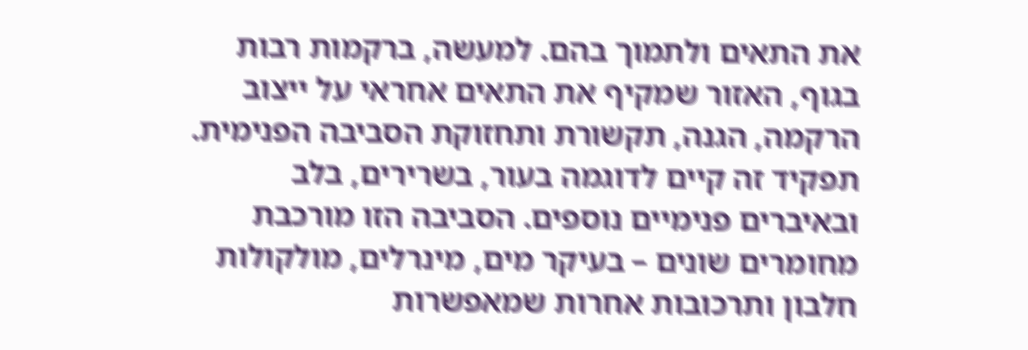את התאים ולתמוך בהם. למעשה, ברקמות רבות בגוף, האזור שמקיף את התאים אחראי על ייצוב הרקמה, הגנה, תקשורת ותחזוקת הסביבה הפנימית. תפקיד זה קיים לדוגמה בעור, בשרירים, בלב ובאיברים פנימיים נוספים. הסביבה הזו מורכבת מחומרים שונים – בעיקר מים, מינרלים, מולקולות חלבון ותרכובות אחרות שמאפשרות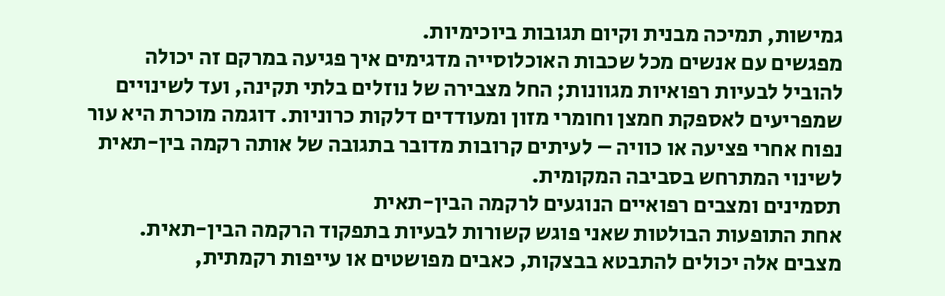גמישות, תמיכה מבנית וקיום תגובות ביוכימיות.
מפגשים עם אנשים מכל שכבות האוכלוסייה מדגימים איך פגיעה במרקם זה יכולה להוביל לבעיות רפואיות מגוונות; החל מצבירה של נוזלים בלתי תקינה, ועד לשינויים שמפריעים לאספקת חמצן וחומרי מזון ומעודדים דלקות כרוניות. דוגמה מוכרת היא עור נפוח אחרי פציעה או כוויה – לעיתים קרובות מדובר בתגובה של אותה רקמה בין-תאית לשינוי המתרחש בסביבה המקומית.
תסמינים ומצבים רפואיים הנוגעים לרקמה הבין-תאית
אחת התופעות הבולטות שאני פוגש קשורות לבעיות בתפקוד הרקמה הבין-תאית. מצבים אלה יכולים להתבטא בבצקות, כאבים מפושטים או עייפות רקמתית,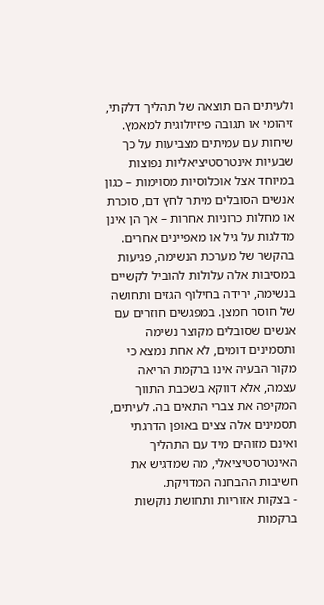ולעיתים הם תוצאה של תהליך דלקתי, זיהומי או תגובה פיזיולוגית למאמץ. שיחות עם עמיתים מצביעות על כך שבעיות אינטרסטיציאליות נפוצות במיוחד אצל אוכלוסיות מסוימות – כגון אנשים הסובלים מיתר לחץ דם, סוכרת או מחלות כרוניות אחרות – אך הן אינן מדלגות על גיל או מאפיינים אחרים.
בהקשר של מערכת הנשימה, פגיעות במסיבות אלה עלולות להוביל לקשיים בנשימה, ירידה בחילוף הגזים ותחושה של חוסר חמצן. במפגשים חוזרים עם אנשים שסובלים מקוצר נשימה ותסמינים דומים, לא אחת נמצא כי מקור הבעיה אינו ברקמת הריאה עצמה, אלא דווקא בשכבת התווך המקיפה את צברי התאים בה. לעיתים, תסמינים אלה צצים באופן הדרגתי ואינם מזוהים מיד עם התהליך האינטרסטיציאלי, מה שמדגיש את חשיבות ההבחנה המדויקת.
- בצקות אזוריות ותחושת נוקשות ברקמות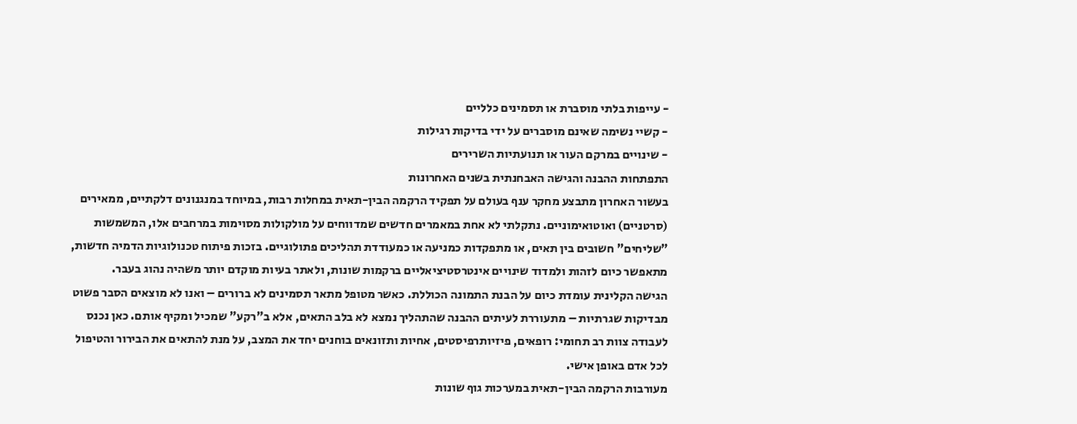- עייפות בלתי מוסברת או תסמינים כלליים
- קשיי נשימה שאינם מוסברים על ידי בדיקות רגילות
- שינויים במרקם העור או תנועתיות השרירים
התפתחות ההבנה והגישה האבחנתית בשנים האחרונות
בעשור האחרון מתבצע מחקר ענף בעולם על תפקיד הרקמה הבין-תאית במחלות רבות, במיוחד במנגנונים דלקתיים, ממאירים (סרטניים) ואוטואימוניים. נתקלתי לא אחת במאמרים חדשים שמדווחים על מולקולות מסוימות במרחבים אלו, המשמשות "שליחים" חשובים בין תאים, או מתפקדות כמניעה או כמעודדת תהליכים פתולוגיים. בזכות פיתוח טכנולוגיות הדמיה חדשות, מתאפשר כיום לזהות ולמדוד שינויים אינטרסטיציאליים ברקמות שונות, ולאתר בעיות מוקדם יותר משהיה נהוג בעבר.
הגישה הקלינית עומדת כיום על הבנת התמונה הכוללת. כאשר מטופל מתאר תסמינים לא ברורים – ואנו לא מוצאים הסבר פשוט מבדיקות שגרתיות – מתעוררת לעיתים ההבנה שהתהליך נמצא לא בלב התאים, אלא ב"רקע" שמכיל ומקיף אותם. כאן נכנס לעבודה צוות רב תחומי: רופאים, פיזיותרפיסטים, אחיות ותזונאים בוחנים יחד את המצב, על מנת להתאים את הבירור והטיפול לכל אדם באופן אישי.
מעורבות הרקמה הבין-תאית במערכות גוף שונות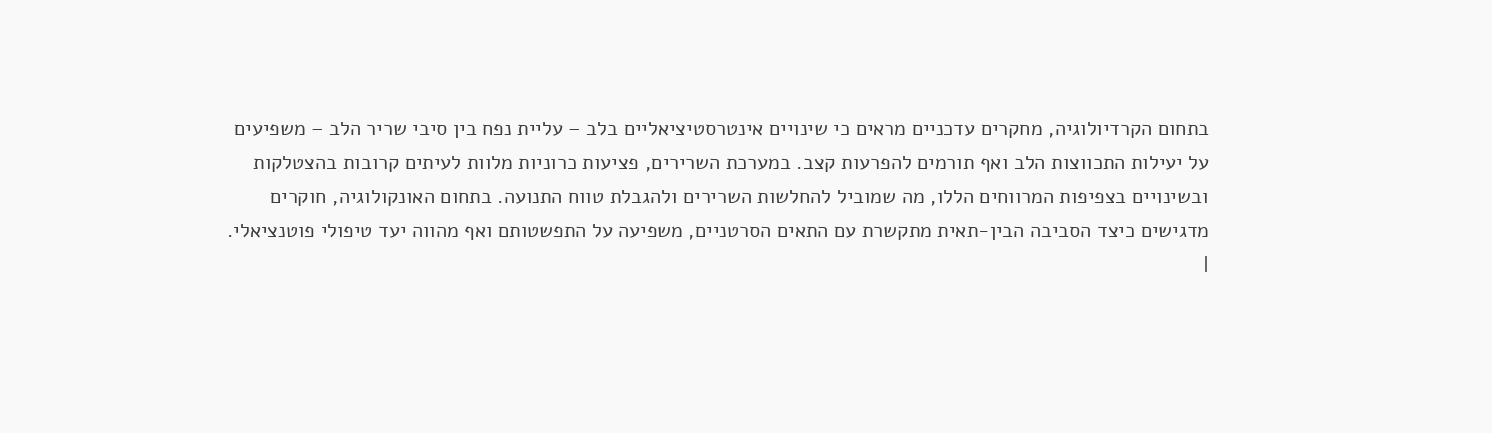בתחום הקרדיולוגיה, מחקרים עדכניים מראים כי שינויים אינטרסטיציאליים בלב – עליית נפח בין סיבי שריר הלב – משפיעים על יעילות התכווצות הלב ואף תורמים להפרעות קצב. במערכת השרירים, פציעות כרוניות מלוות לעיתים קרובות בהצטלקות ובשינויים בצפיפות המרווחים הללו, מה שמוביל להחלשות השרירים ולהגבלת טווח התנועה. בתחום האונקולוגיה, חוקרים מדגישים כיצד הסביבה הבין-תאית מתקשרת עם התאים הסרטניים, משפיעה על התפשטותם ואף מהווה יעד טיפולי פוטנציאלי.
|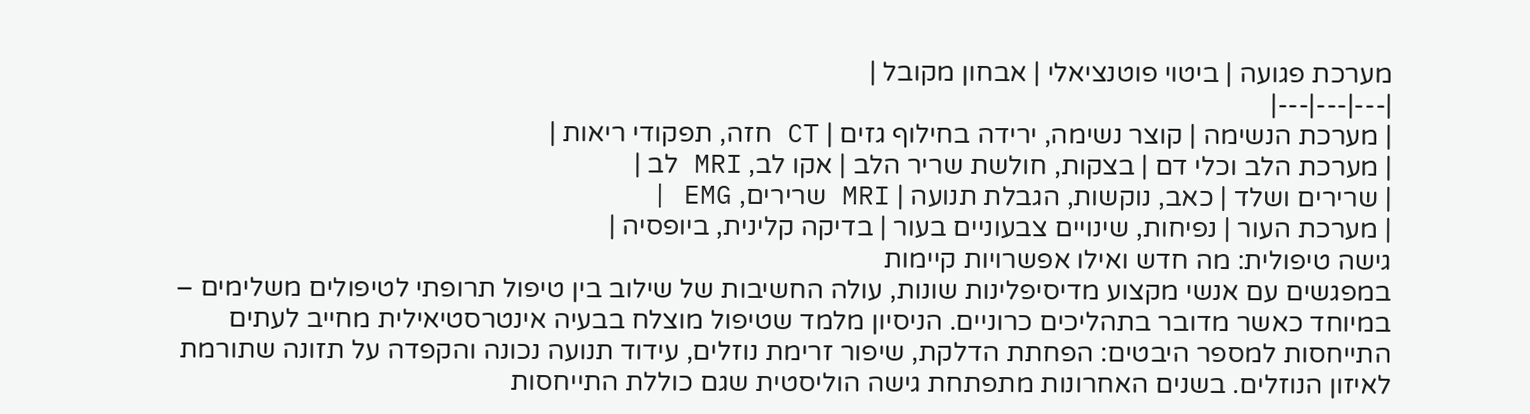מערכת פגועה | ביטוי פוטנציאלי | אבחון מקובל |
|---|---|---|
| מערכת הנשימה | קוצר נשימה, ירידה בחילוף גזים | CT חזה, תפקודי ריאות |
| מערכת הלב וכלי דם | בצקות, חולשת שריר הלב | אקו לב, MRI לב |
| שרירים ושלד | כאב, נוקשות, הגבלת תנועה | MRI שרירים, EMG |
| מערכת העור | נפיחות, שינויים צבעוניים בעור | בדיקה קלינית, ביופסיה |
גישה טיפולית: מה חדש ואילו אפשרויות קיימות
במפגשים עם אנשי מקצוע מדיסיפלינות שונות, עולה החשיבות של שילוב בין טיפול תרופתי לטיפולים משלימים – במיוחד כאשר מדובר בתהליכים כרוניים. הניסיון מלמד שטיפול מוצלח בבעיה אינטרסטיאילית מחייב לעתים התייחסות למספר היבטים: הפחתת הדלקת, שיפור זרימת נוזלים, עידוד תנועה נכונה והקפדה על תזונה שתורמת לאיזון הנוזלים. בשנים האחרונות מתפתחת גישה הוליסטית שגם כוללת התייחסות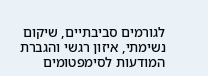לגורמים סביבתיים, שיקום נשימתי, איזון רגשי והגברת המודעות לסימפטומים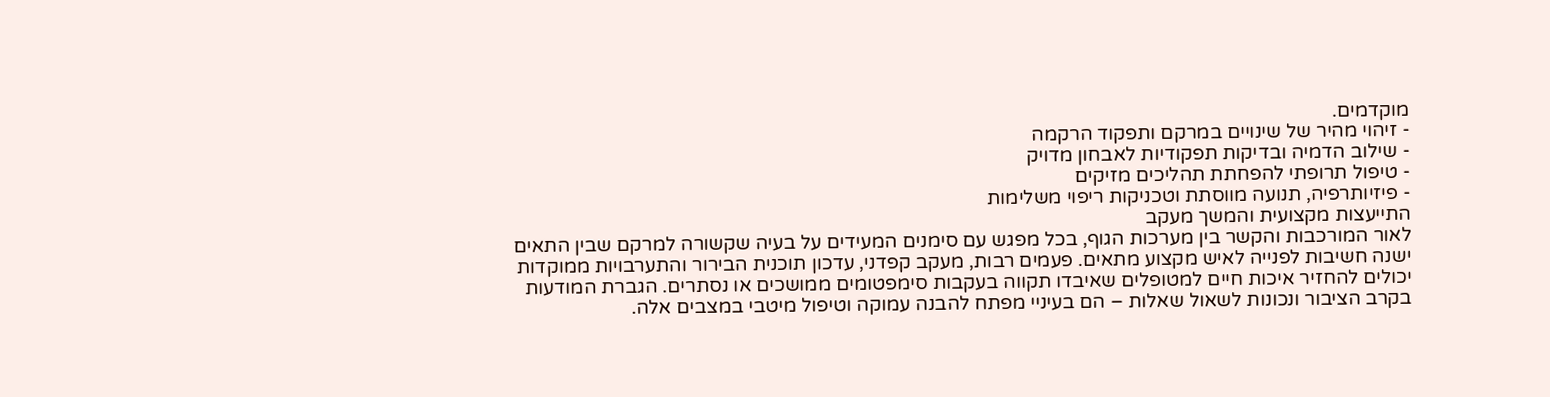מוקדמים.
- זיהוי מהיר של שינויים במרקם ותפקוד הרקמה
- שילוב הדמיה ובדיקות תפקודיות לאבחון מדויק
- טיפול תרופתי להפחתת תהליכים מזיקים
- פיזיותרפיה, תנועה מווסתת וטכניקות ריפוי משלימות
התייעצות מקצועית והמשך מעקב
לאור המורכבות והקשר בין מערכות הגוף, בכל מפגש עם סימנים המעידים על בעיה שקשורה למרקם שבין התאים ישנה חשיבות לפנייה לאיש מקצוע מתאים. פעמים רבות, מעקב קפדני, עדכון תוכנית הבירור והתערבויות ממוקדות יכולים להחזיר איכות חיים למטופלים שאיבדו תקווה בעקבות סימפטומים ממושכים או נסתרים. הגברת המודעות בקרב הציבור ונכונות לשאול שאלות – הם בעיניי מפתח להבנה עמוקה וטיפול מיטבי במצבים אלה.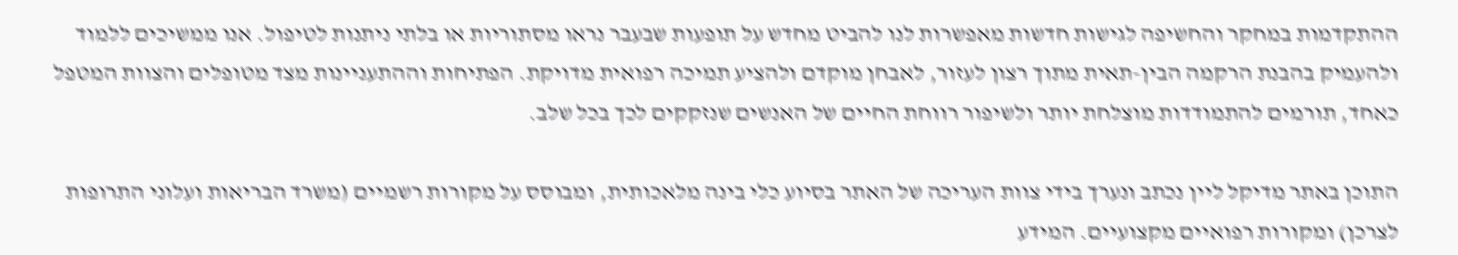ההתקדמות במחקר והחשיפה לגישות חדשות מאפשרות לנו להביט מחדש על תופעות שבעבר נראו מסתוריות או בלתי ניתנות לטיפול. אנו ממשיכים ללמוד ולהעמיק בהבנת הרקמה הבין-תאית מתוך רצון לעזור, לאבחן מוקדם ולהציע תמיכה רפואית מדויקת. הפתיחות וההתעניינות מצד מטופלים והצוות המטפל כאחד, תורמים להתמודדות מוצלחת יותר ולשיפור רווחת החיים של האנשים שנזקקים לכך בכל שלב.

התוכן באתר מדיקל ליין נכתב ונערך בידי צוות העריכה של האתר בסיוע כלי בינה מלאכותית, ומבוסס על מקורות רשמיים (משרד הבריאות ועלוני התרופות לצרכן) ומקורות רפואיים מקצועיים. המידע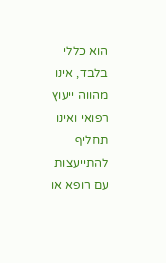הוא כללי בלבד, אינו מהווה ייעוץ רפואי ואינו תחליף להתייעצות עם רופא או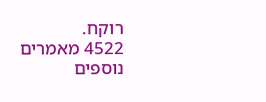רוקח.
4522 מאמרים נוספים